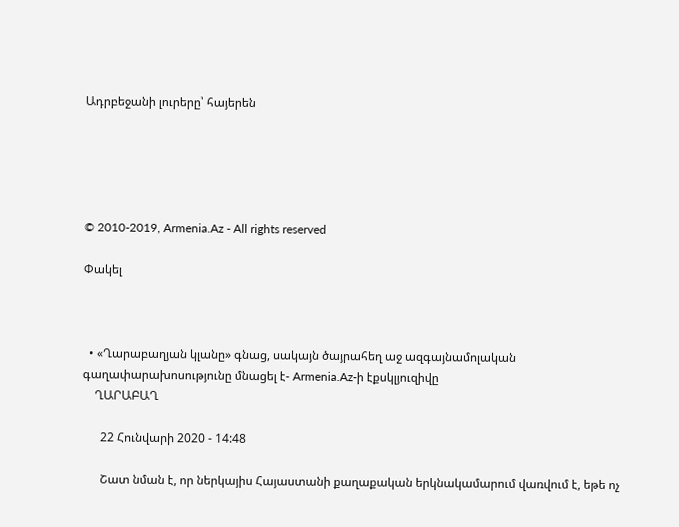Ադրբեջանի լուրերը՝ հայերեն





© 2010-2019, Armenia.Az - All rights reserved

Փակել



  • «Ղարաբաղյան կլանը» գնաց, սակայն ծայրահեղ աջ ազգայնամոլական գաղափարախոսությունը մնացել է- Armenia.Az-ի էքսկլյուզիվը
    ՂԱՐԱԲԱՂ

      22 Հունվարի 2020 - 14:48

      Շատ նման է, որ ներկայիս Հայաստանի քաղաքական երկնակամարում վառվում է, եթե ոչ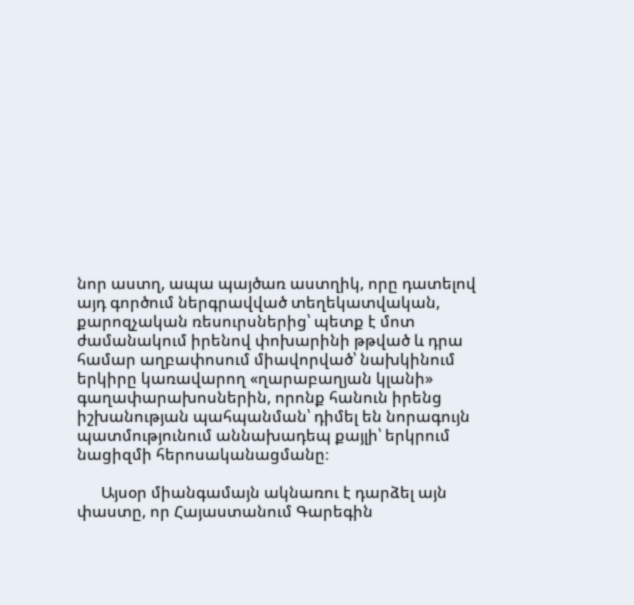նոր աստղ, ապա պայծառ աստղիկ, որը դատելով այդ գործում ներգրավված տեղեկատվական, քարոզչական ռեսուրսներից՝ պետք է մոտ ժամանակում իրենով փոխարինի թթված և դրա համար աղբափոսում միավորված՝ նախկինում երկիրը կառավարող «ղարաբաղյան կլանի» գաղափարախոսներին, որոնք հանուն իրենց իշխանության պահպանման՝ դիմել են նորագույն պատմությունում աննախադեպ քայլի՝ երկրում նացիզմի հերոսականացմանը։

      Այսօր միանգամայն ակնառու է դարձել այն փաստը, որ Հայաստանում Գարեգին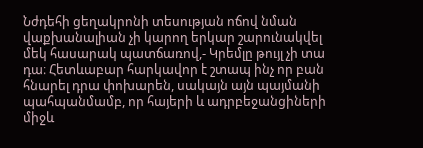Նժդեհի ցեղակրոնի տեսության ոճով նման վաքխանալիան չի կարող երկար շարունակվել մեկ հասարակ պատճառով,- Կրեմլը թույլ չի տա դա։ Հետևաբար հարկավոր է շտապ ինչ որ բան հնարել դրա փոխարեն, սակայն այն պայմանի պահպանմամբ, որ հայերի և ադրբեջանցիների միջև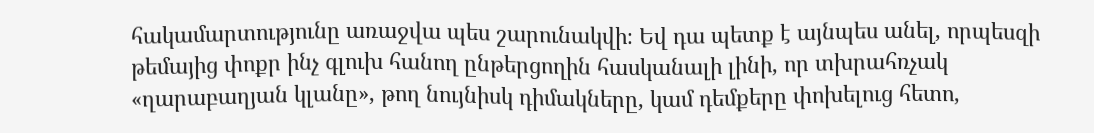հակամարտությունը առաջվա պես շարունակվի։ Եվ դա պետք է այնպես անել, որպեսզի թեմայից փոքր ինչ գլուխ հանող ընթերցողին հասկանալի լինի, որ տխրահռչակ «ղարաբաղյան կլանը», թող նույնիսկ դիմակները, կամ դեմքերը փոխելուց հետո,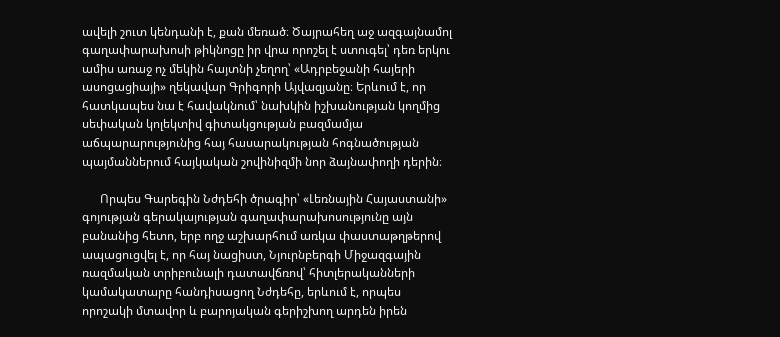ավելի շուտ կենդանի է, քան մեռած։ Ծայրահեղ աջ ազգայնամոլ գաղափարախոսի թիկնոցը իր վրա որոշել է ստուգել՝ դեռ երկու ամիս առաջ ոչ մեկին հայտնի չեղող՝ «Ադրբեջանի հայերի ասոցացիայի» ղեկավար Գրիգորի Այվազյանը։ Երևում է, որ հատկապես նա է հավակնում՝ նախկին իշխանության կողմից սեփական կոլեկտիվ գիտակցության բազմամյա աճպարարությունից հայ հասարակության հոգնածության պայմաններում հայկական շովինիզմի նոր ձայնափողի դերին։

      Որպես Գարեգին Նժդեհի ծրագիր՝ «Լեռնային Հայաստանի» գոյության գերակայության գաղափարախոսությունը այն բանանից հետո, երբ ողջ աշխարհում առկա փաստաթղթերով ապացուցվել է, որ հայ նացիստ, Նյուրնբերգի Միջազգային ռազմական տրիբունալի դատավճռով՝ հիտլերականների կամակատարը հանդիսացող Նժդեհը, երևում է, որպես որոշակի մտավոր և բարոյական գերիշխող արդեն իրեն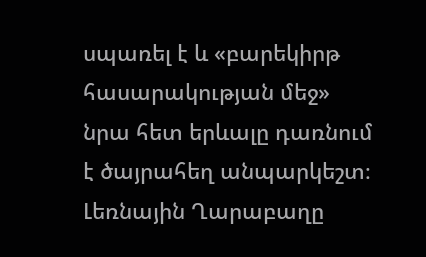սպառել է և «բարեկիրթ հասարակության մեջ» նրա հետ երևալը դառնում է ծայրահեղ անպարկեշտ։ Լեռնային Ղարաբաղը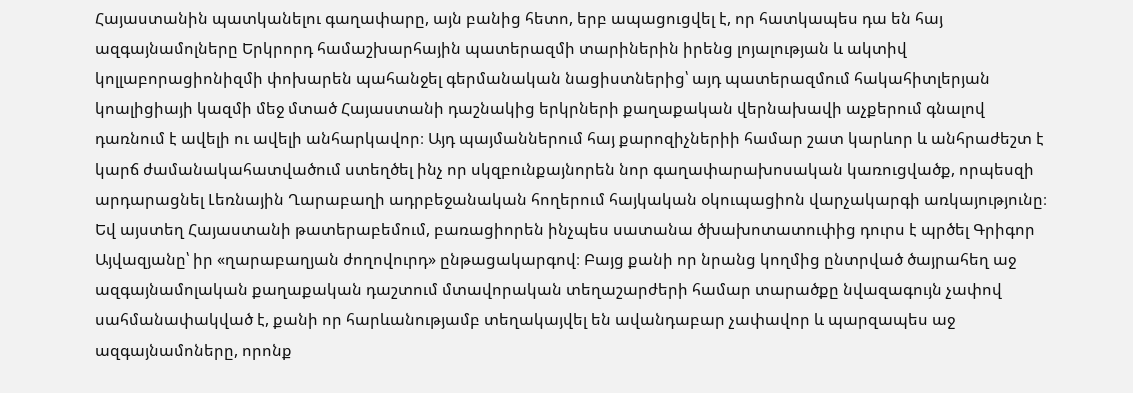Հայաստանին պատկանելու գաղափարը, այն բանից հետո, երբ ապացուցվել է, որ հատկապես դա են հայ ազգայնամոլները Երկրորդ համաշխարհային պատերազմի տարիներին իրենց լոյալության և ակտիվ կոլլաբորացիոնիզմի փոխարեն պահանջել գերմանական նացիստներից՝ այդ պատերազմում հակահիտլերյան կոալիցիայի կազմի մեջ մտած Հայաստանի դաշնակից երկրների քաղաքական վերնախավի աչքերում գնալով դառնում է ավելի ու ավելի անհարկավոր։ Այդ պայմաններում հայ քարոզիչներիի համար շատ կարևոր և անհրաժեշտ է կարճ ժամանակահատվածում ստեղծել ինչ որ սկզբունքայնորեն նոր գաղափարախոսական կառուցվածք, որպեսզի արդարացնել Լեռնային Ղարաբաղի ադրբեջանական հողերում հայկական օկուպացիոն վարչակարգի առկայությունը։ Եվ այստեղ Հայաստանի թատերաբեմում, բառացիորեն ինչպես սատանա ծխախոտատուփից դուրս է պրծել Գրիգոր Այվազյանը՝ իր «ղարաբաղյան ժողովուրդ» ընթացակարգով։ Բայց քանի որ նրանց կողմից ընտրված ծայրահեղ աջ ազգայնամոլական քաղաքական դաշտում մտավորական տեղաշարժերի համար տարածքը նվազագույն չափով սահմանափակված է, քանի որ հարևանությամբ տեղակայվել են ավանդաբար չափավոր և պարզապես աջ ազգայնամոները, որոնք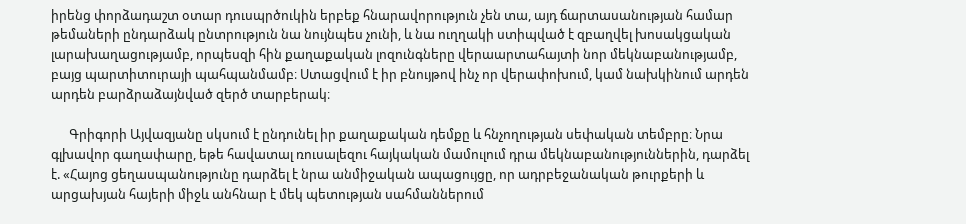իրենց փորձադաշտ օտար դուսպրծուկին երբեք հնարավորություն չեն տա, այդ ճարտասանության համար թեմաների ընդարձակ ընտրություն նա նույնպես չունի, և նա ուղղակի ստիպված է զբաղվել խոսակցական լարախաղացությամբ, որպեսզի հին քաղաքական լոզունգները վերաարտահայտի նոր մեկնաբանությամբ, բայց պարտիտուրայի պահպանմամբ։ Ստացվում է իր բնույթով ինչ որ վերափոխում, կամ նախկինում արդեն արդեն բարձրաձայնված զերծ տարբերակ։

      Գրիգորի Այվազյանը սկսում է ընդունել իր քաղաքական դեմքը և հնչողության սեփական տեմբրը։ Նրա գլխավոր գաղափարը, եթե հավատալ ռուսալեզու հայկական մամուլում դրա մեկնաբանություններին, դարձել է. «Հայոց ցեղասպանությունը դարձել է նրա անմիջական ապացույցը, որ ադրբեջանական թուրքերի և արցախյան հայերի միջև անհնար է մեկ պետության սահմաններում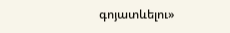գոյատևելու»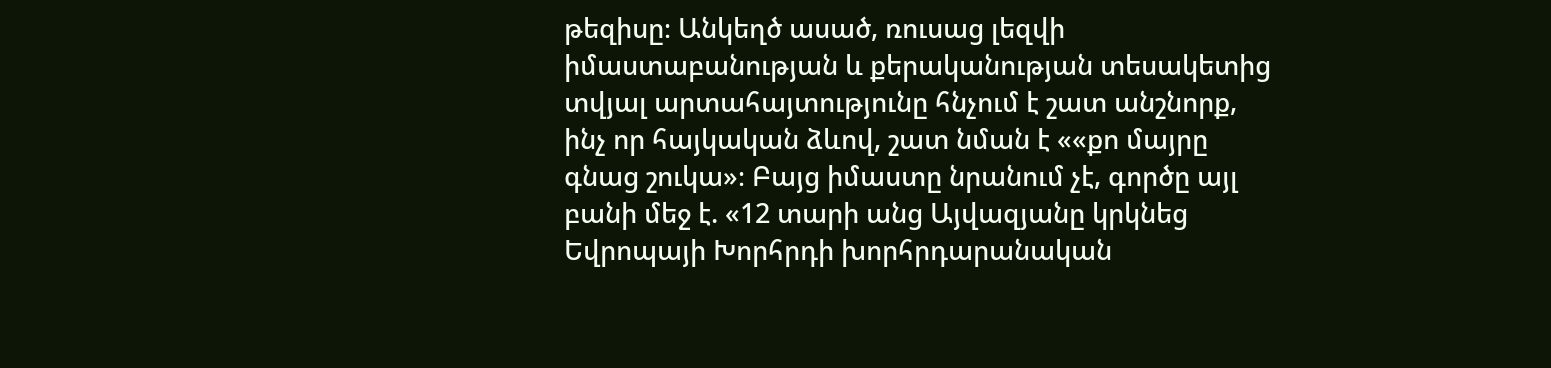թեզիսը։ Անկեղծ ասած, ռուսաց լեզվի իմաստաբանության և քերականության տեսակետից տվյալ արտահայտությունը հնչում է շատ անշնորք, ինչ որ հայկական ձևով, շատ նման է ««քո մայրը գնաց շուկա»։ Բայց իմաստը նրանում չէ, գործը այլ բանի մեջ է. «12 տարի անց Այվազյանը կրկնեց Եվրոպայի Խորհրդի խորհրդարանական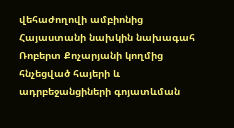վեհաժողովի ամբիոնից Հայաստանի նախկին նախագահ Ռոբերտ Քոչարյանի կողմից հնչեցված հայերի և ադրբեջանցիների գոյատևման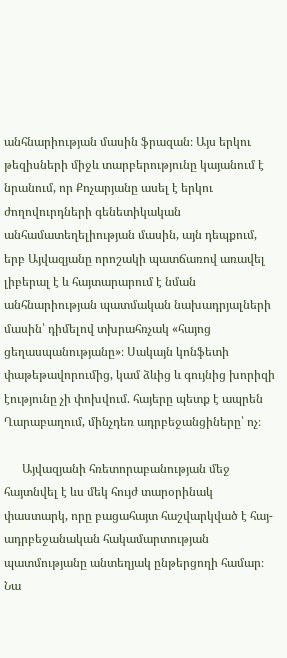անհնարիության մասին ֆրազան։ Այս երկու թեզիսների միջև տարբերությունը կայանում է նրանում, որ Քոչարյանը ասել է երկու ժողովուրդների գենետիկական անհամատեղելիության մասին, այն դեպքում, երբ Այվազյանը որոշակի պատճառով առավել լիբերալ է և հայտարարում է նման անհնարիության պատմական նախադրյալների մասին՝ դիմելով տխրահռչակ «հայոց ցեղասպանությանը»։ Սակայն կոնֆետի փաթեթավորումից, կամ ձևից և գույնից խորիզի էությունը չի փոխվում. հայերը պետք է ապրեն Ղարաբաղում, մինչդեռ ադրբեջանցիները՝ ոչ։

      Այվազյանի հռետորաբանության մեջ հայտնվել է ևս մեկ հույժ տարօրինակ փաստարկ, որը բացահայտ հաշվարկված է հայ-ադրբեջանական հակամարտության պատմությանը անտեղյակ ընթերցողի համար։ Նա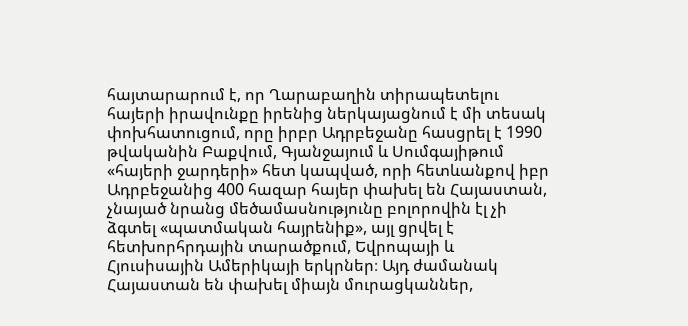հայտարարում է, որ Ղարաբաղին տիրապետելու հայերի իրավունքը իրենից ներկայացնում է մի տեսակ փոխհատուցում, որը իրբր Ադրբեջանը հասցրել է 1990 թվականին Բաքվում, Գյանջայում և Սումգայիթում «հայերի ջարդերի» հետ կապված, որի հետևանքով իբր Ադրբեջանից 400 հազար հայեր փախել են Հայաստան, չնայած նրանց մեծամասնությունը բոլորովին էլ չի ձգտել «պատմական հայրենիք», այլ ցրվել է հետխորհրդային տարածքում, Եվրոպայի և Հյուսիսային Ամերիկայի երկրներ։ Այդ ժամանակ Հայաստան են փախել միայն մուրացկաններ,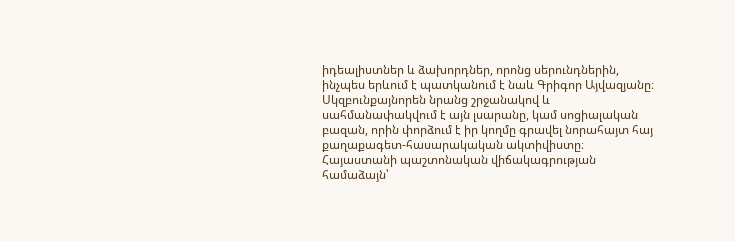իդեալիստներ և ձախորդներ, որոնց սերունդներին, ինչպես երևում է պատկանում է նաև Գրիգոր Այվազյանը։ Սկզբունքայնորեն նրանց շրջանակով և սահմանափակվում է այն լսարանը, կամ սոցիալական բազան, որին փորձում է իր կողմը գրավել նորահայտ հայ քաղաքագետ-հասարակական ակտիվիստը։ Հայաստանի պաշտոնական վիճակագրության համաձայն՝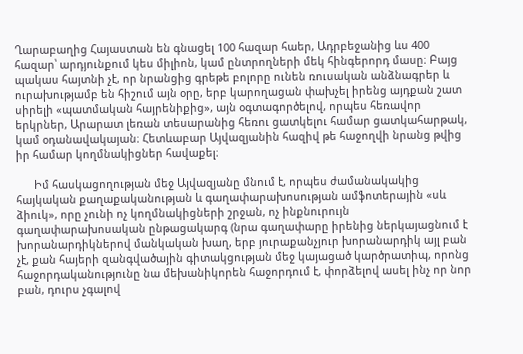Ղարաբաղից Հայաստան են գնացել 100 հազար հաեր, Ադրբեջանից ևս 400 հազար՝ արդյունքում կես միլիոն, կամ ընտրողների մեկ հինգերորդ մասը։ Բայց պակաս հայտնի չէ, որ նրանցից գրեթե բոլորը ունեն ռուսական անձնագրեր և ուրախությամբ են հիշում այն օրը, երբ կարողացան փախչել իրենց այդքան շատ սիրելի «պատմական հայրենիքից», այն օգտագործելով, որպես հեռավոր երկրներ, Արարատ լեռան տեսարանից հեռու ցատկելու համար ցատկահարթակ, կամ օդանավակայան։ Հետևաբար Այվազյանին հազիվ թե հաջողվի նրանց թվից իր համար կողմնակիցներ հավաքել։

      Իմ հասկացողության մեջ Այվազյանը մնում է, որպես ժամանակակից հայկական քաղաքականության և գաղափարախոսության ամֆոտերային «սև ձիուկ», որը չունի ոչ կողմնակիցների շրջան, ոչ ինքնուրույն գաղափարախոսական ընթացակարգ (նրա գաղափարը իրենից ներկայացնում է խորանարդիկներով մանկական խաղ, երբ յուրաքանչյուր խորանարդիկ այլ բան չէ, քան հայերի զանգվածային գիտակցության մեջ կայացած կարծրատիպ, որոնց հաջորդականությունը նա մեխանիկորեն հաջորդում է, փորձելով ասել ինչ որ նոր բան, դուրս չգալով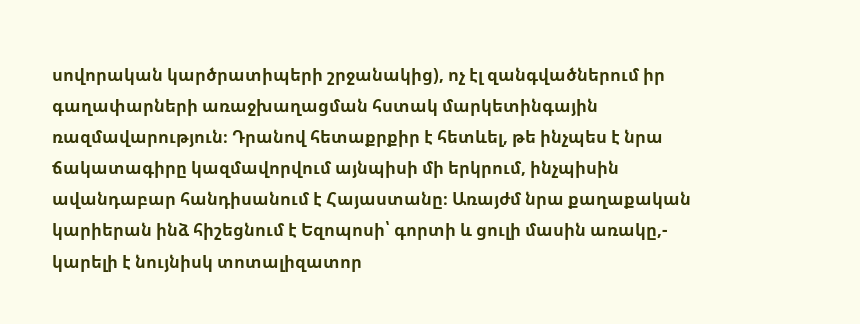սովորական կարծրատիպերի շրջանակից), ոչ էլ զանգվածներում իր գաղափարների առաջխաղացման հստակ մարկետինգային ռազմավարություն։ Դրանով հետաքրքիր է հետևել, թե ինչպես է նրա ճակատագիրը կազմավորվում այնպիսի մի երկրում, ինչպիսին ավանդաբար հանդիսանում է Հայաստանը։ Առայժմ նրա քաղաքական կարիերան ինձ հիշեցնում է Եզոպոսի՝ գորտի և ցուլի մասին առակը,- կարելի է նույնիսկ տոտալիզատոր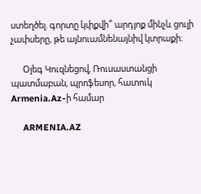ստեղծել. գորտը կփքվի՞ արդյոք մինչև ցուլի չափսերը, թե այնուամնենայնիվ կտրաքի։

      Օլեգ Կուզնեցով, Ռուսաստանցի պատմաբան, պրոֆեսոր, հատուկ Armenia.Az-ի համար

      ARMENIA.AZ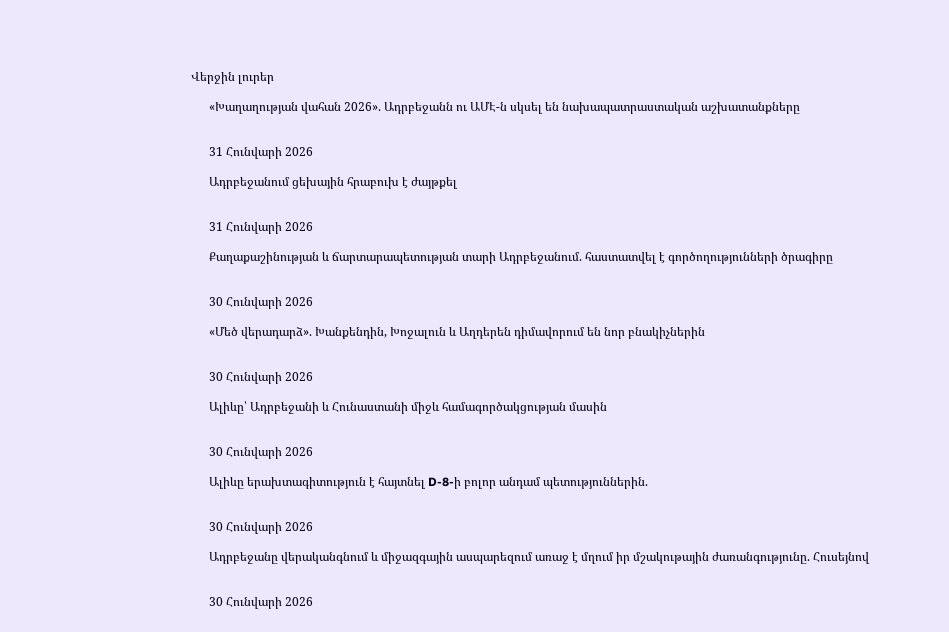Վերջին լուրեր

      «Խաղաղության վահան 2026». Ադրբեջանն ու ԱՄԷ-ն սկսել են նախապատրաստական աշխատանքները


      31 Հունվարի 2026

      Ադրբեջանում ցեխային հրաբուխ է ժայթքել


      31 Հունվարի 2026

      Քաղաքաշինության և ճարտարապետության տարի Ադրբեջանում. հաստատվել է գործողությունների ծրագիրը


      30 Հունվարի 2026

      «Մեծ վերադարձ». Խանքենդին, Խոջալուն և Աղդերեն դիմավորում են նոր բնակիչներին


      30 Հունվարի 2026

      Ալիևը՝ Ադրբեջանի և Հունաստանի միջև համագործակցության մասին


      30 Հունվարի 2026

      Ալիևը երախտագիտություն է հայտնել D-8-ի բոլոր անդամ պետություններին.


      30 Հունվարի 2026

      Ադրբեջանը վերականգնում և միջազգային ասպարեզում առաջ է մղում իր մշակութային ժառանգությունը. Հուսեյնով


      30 Հունվարի 2026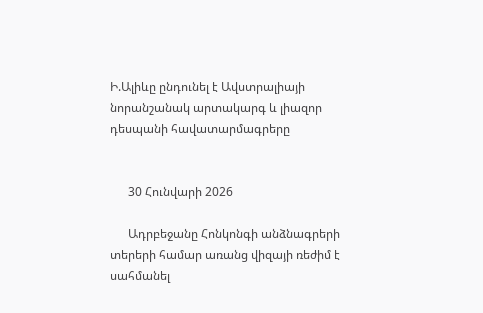Ի.Ալիևը ընդունել է Ավստրալիայի նորանշանակ արտակարգ և լիազոր դեսպանի հավատարմագրերը


      30 Հունվարի 2026

      Ադրբեջանը Հոնկոնգի անձնագրերի տերերի համար առանց վիզայի ռեժիմ է սահմանել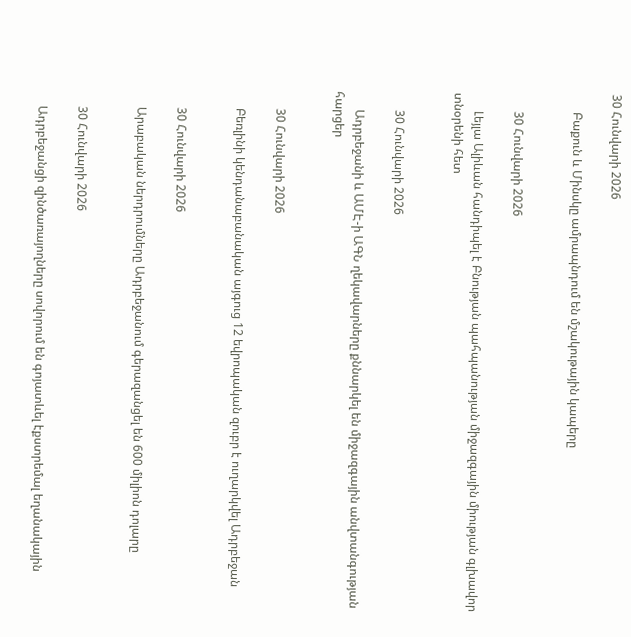30 Հունվարի 2026

      Բաքուն և Մինսկը ամրապնդում են մշակութային կապերը


      30 Հունվարի 2026

      Լեյլա Ալիևան հանդիպել է Բնության պահպանության միջազգային միության գլխավոր տնօրենի հետ


      30 Հունվարի 2026

      Ադրբեջանի և ԱՄԷ-ի ԱԳՆ ղեկավարները քննարկել են միջազգային անվտանգության հարցեր


      30 Հունվարի 2026

      Բեռլինի կենդանաբանական այգուց 12 եվրոպական զուբր է ուղարկվել Ադրբեջան


      30 Հունվարի 2026

      Արաբական ներդրումները Ադրբեջանում գերազանցել են 600 միլիոն դոլարը


      30 Հունվարի 2026

      Ադրբեջանցի զինծառայողները սովորում են գոյատևել էքստրեմալ եղանակային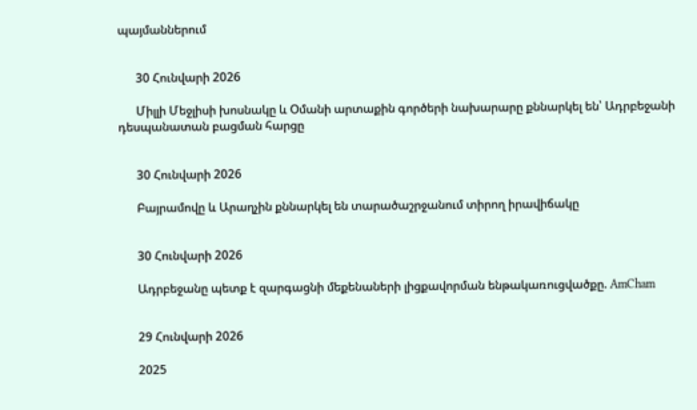պայմաններում


      30 Հունվարի 2026

      Միլլի Մեջլիսի խոսնակը և Օմանի արտաքին գործերի նախարարը քննարկել են՝ Ադրբեջանի դեսպանատան բացման հարցը


      30 Հունվարի 2026

      Բայրամովը և Արաղչին քննարկել են տարածաշրջանում տիրող իրավիճակը


      30 Հունվարի 2026

      Ադրբեջանը պետք է զարգացնի մեքենաների լիցքավորման ենթակառուցվածքը. AmCham


      29 Հունվարի 2026

      2025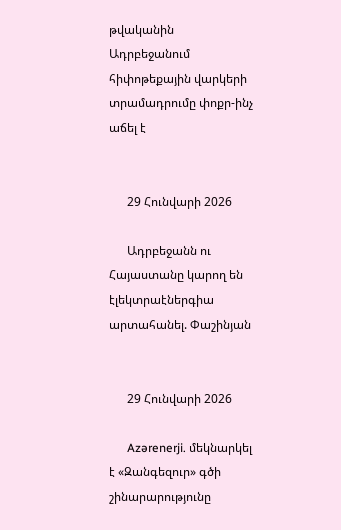թվականին Ադրբեջանում հիփոթեքային վարկերի տրամադրումը փոքր-ինչ աճել է


      29 Հունվարի 2026

      Ադրբեջանն ու Հայաստանը կարող են էլեկտրաէներգիա արտահանել. Փաշինյան


      29 Հունվարի 2026

      Azərenerji. մեկնարկել է «Զանգեզուր» գծի շինարարությունը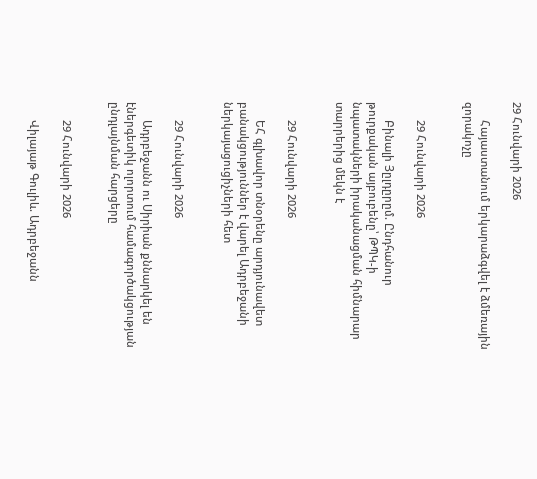29 Հունվարի 2026

      Հայաստանում երկարաձգվել է ձմեռային զորակոչը


      29 Հունվարի 2026

      Բինալի Յըլդըրըմ. Ընդհանուր թուրքական այբուբենը՝ ԹՊԿ-ի նպատակների իրականացման հիմնարար տարրերից մեկն է


      29 Հունվարի 2026

      ԵՀ գլխավոր տնօրենը արդյունավետ բանակցություններ է վարել Ադրբեջանի ներկայացուցիչների հետ


      29 Հունվարի 2026

      Ադրբեջանն ու Սիրիան քննարկել են էներգետիկ ոլորտում համագործակցության ընդլայնման հարցերը


      29 Հունվարի 2026

      Վիլայաթ Գուլիև. Ադրբեջանն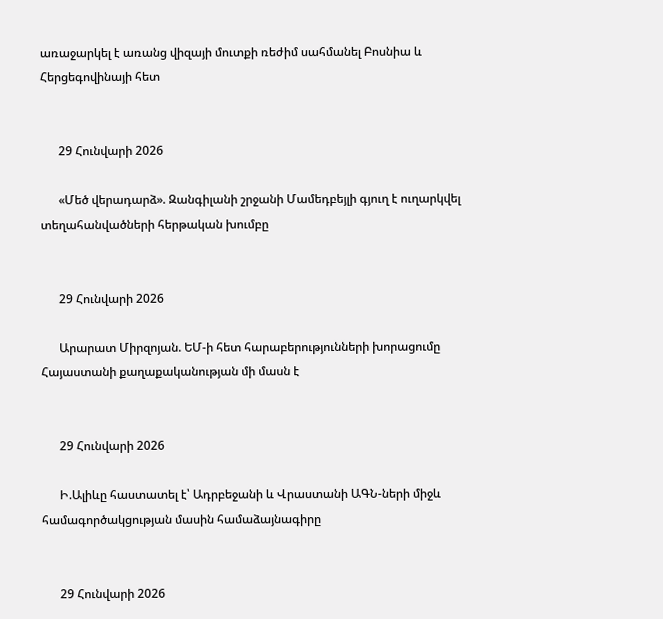առաջարկել է առանց վիզայի մուտքի ռեժիմ սահմանել Բոսնիա և Հերցեգովինայի հետ


      29 Հունվարի 2026

      «Մեծ վերադարձ». Զանգիլանի շրջանի Մամեդբեյլի գյուղ է ուղարկվել տեղահանվածների հերթական խումբը


      29 Հունվարի 2026

      Արարատ Միրզոյան. ԵՄ-ի հետ հարաբերությունների խորացումը Հայաստանի քաղաքականության մի մասն է


      29 Հունվարի 2026

      Ի.Ալիևը հաստատել է՝ Ադրբեջանի և Վրաստանի ԱԳՆ-ների միջև համագործակցության մասին համաձայնագիրը


      29 Հունվարի 2026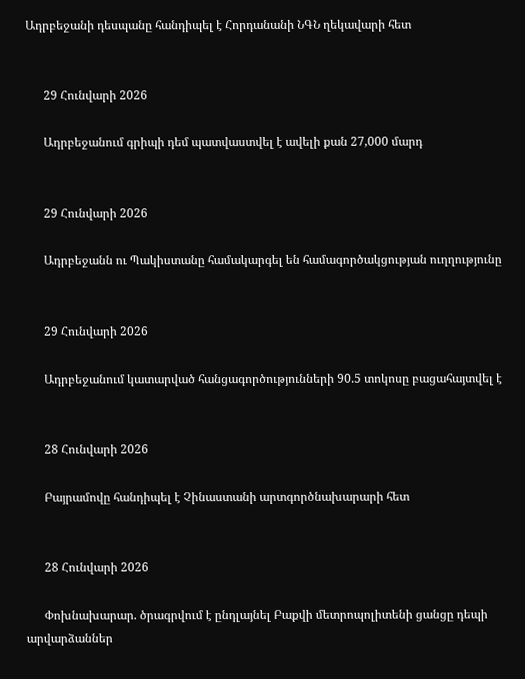Ադրբեջանի դեսպանը հանդիպել է Հորդանանի ՆԳՆ ղեկավարի հետ


      29 Հունվարի 2026

      Ադրբեջանում գրիպի դեմ պատվաստվել է ավելի քան 27,000 մարդ


      29 Հունվարի 2026

      Ադրբեջանն ու Պակիստանը համակարգել են համագործակցության ուղղությունը


      29 Հունվարի 2026

      Ադրբեջանում կատարված հանցագործությունների 90.5 տոկոսը բացահայտվել է


      28 Հունվարի 2026

      Բայրամովը հանդիպել է Չինաստանի արտգործնախարարի հետ


      28 Հունվարի 2026

      Փոխնախարար. ծրագրվում է ընդլայնել Բաքվի մետրոպոլիտենի ցանցը դեպի արվարձաններ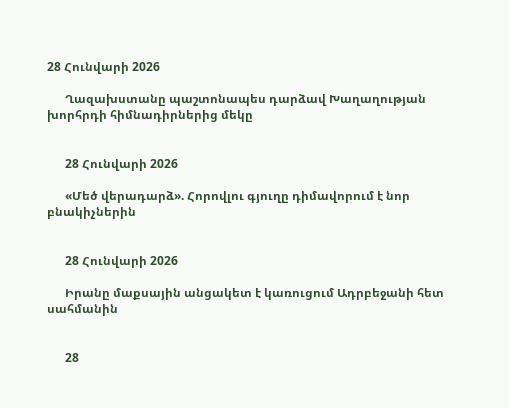28 Հունվարի 2026

      Ղազախստանը պաշտոնապես դարձավ Խաղաղության խորհրդի հիմնադիրներից մեկը


      28 Հունվարի 2026

      «Մեծ վերադարձ». Հորովլու գյուղը դիմավորում է նոր բնակիչներին


      28 Հունվարի 2026

      Իրանը մաքսային անցակետ է կառուցում Ադրբեջանի հետ սահմանին


      28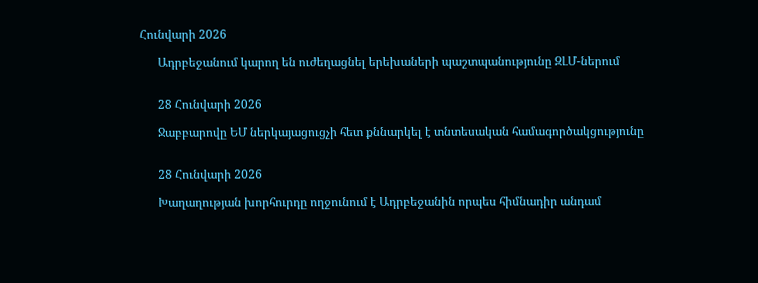Հունվարի 2026

      Ադրբեջանում կարող են ուժեղացնել երեխաների պաշտպանությունը ԶԼՄ-ներում


      28 Հունվարի 2026

      Ջաբբարովը ԵՄ ներկայացուցչի հետ քննարկել է տնտեսական համագործակցությունը


      28 Հունվարի 2026

      Խաղաղության խորհուրդը ողջունում է Ադրբեջանին որպես հիմնադիր անդամ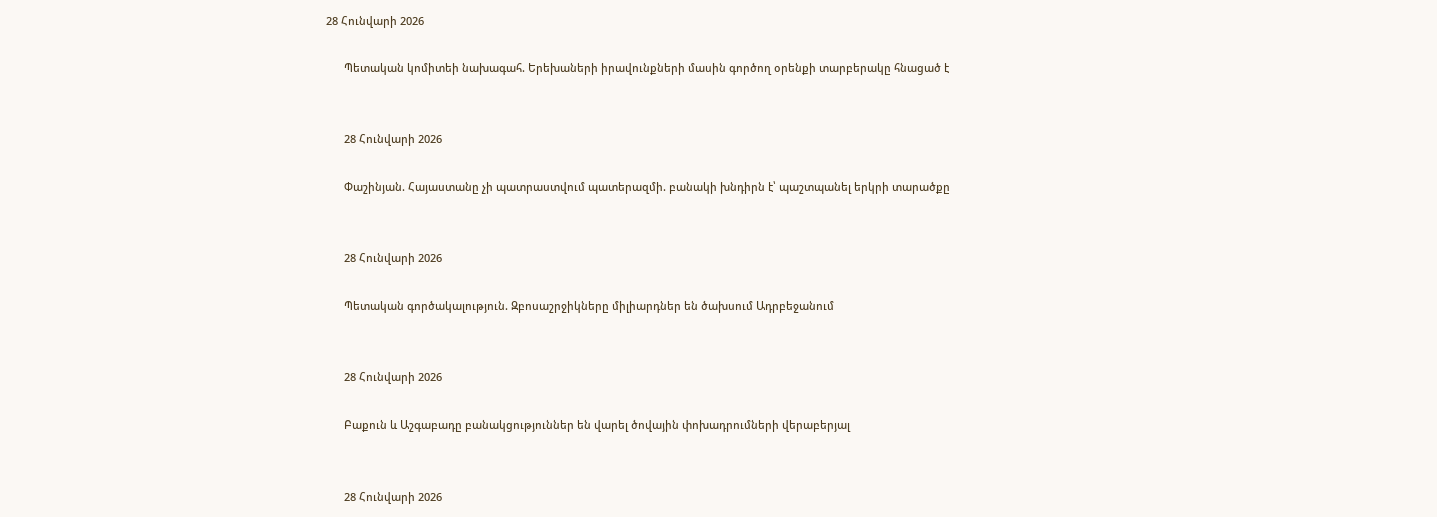28 Հունվարի 2026

      Պետական կոմիտեի նախագահ. Երեխաների իրավունքների մասին գործող օրենքի տարբերակը հնացած է


      28 Հունվարի 2026

      Փաշինյան. Հայաստանը չի պատրաստվում պատերազմի. բանակի խնդիրն է՝ պաշտպանել երկրի տարածքը


      28 Հունվարի 2026

      Պետական գործակալություն. Զբոսաշրջիկները միլիարդներ են ծախսում Ադրբեջանում


      28 Հունվարի 2026

      Բաքուն և Աշգաբադը բանակցություններ են վարել ծովային փոխադրումների վերաբերյալ


      28 Հունվարի 2026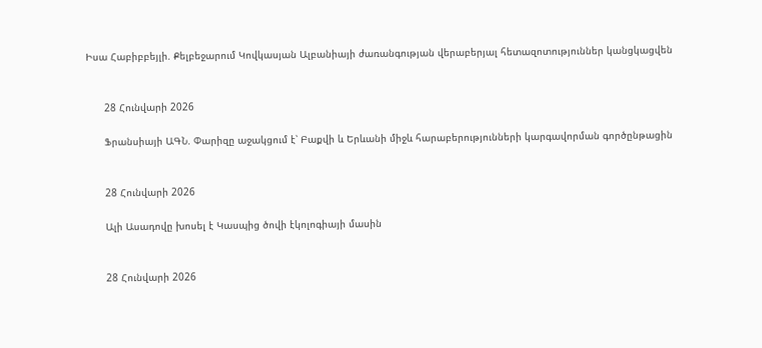Իսա Հաբիբբեյլի. Քելբեջարում Կովկասյան Ալբանիայի ժառանգության վերաբերյալ հետազոտություններ կանցկացվեն


      28 Հունվարի 2026

      Ֆրանսիայի ԱԳՆ. Փարիզը աջակցում է՝ Բաքվի և Երևանի միջև հարաբերությունների կարգավորման գործընթացին


      28 Հունվարի 2026

      Ալի Ասադովը խոսել է Կասպից ծովի էկոլոգիայի մասին


      28 Հունվարի 2026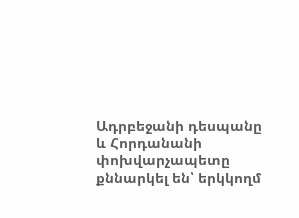Ադրբեջանի դեսպանը և Հորդանանի փոխվարչապետը քննարկել են՝ երկկողմ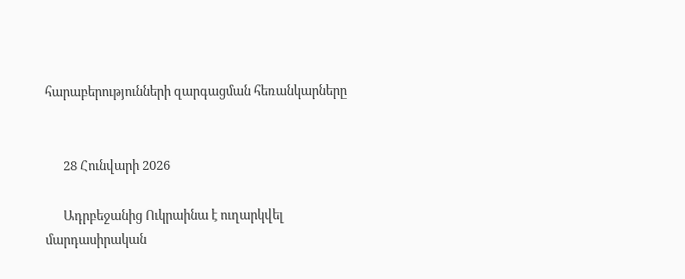հարաբերությունների զարգացման հեռանկարները


      28 Հունվարի 2026

      Ադրբեջանից Ուկրաինա է ուղարկվել մարդասիրական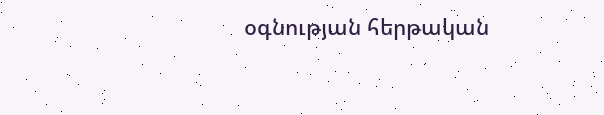օգնության հերթական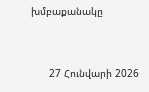խմբաքանակը


      27 Հունվարի 2026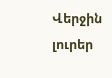Վերջին լուրեր